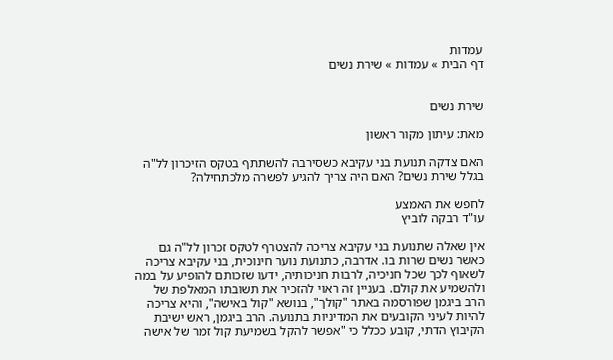עמדות
דף הבית » עמדות » שירת נשים


שירת נשים

מאת: עיתון מקור ראשון

האם צדקה תנועת בני עקיבא כשסירבה להשתתף בטקס הזיכרון לל"ה בגלל שירת נשים? האם היה צריך להגיע לפשרה מלכתחילה?

לחפש את האמצע
עו"ד רבקה לוביץ

אין שאלה שתנועת בני עקיבא צריכה להצטרף לטקס זכרון לל"ה גם כאשר נשים שרות בו. אדרבה, כתנועת נוער חינוכית, בני עקיבא צריכה לשאוף לכך שכל חניכיה, לרבות חניכותיה, ידעו שזכותם להופיע על במה ולהשמיע את קולם. בעניין זה ראוי להזכיר את תשובתו המאלפת של הרב ביגמן שפורסמה באתר "קולך", בנושא "קול באישה", והיא צריכה להיות לעיני הקובעים את המדיניות בתנועה. הרב ביגמן, ראש ישיבת הקיבוץ הדתי, קובע ככלל כי "אפשר להקל בשמיעת קול זמר של אישה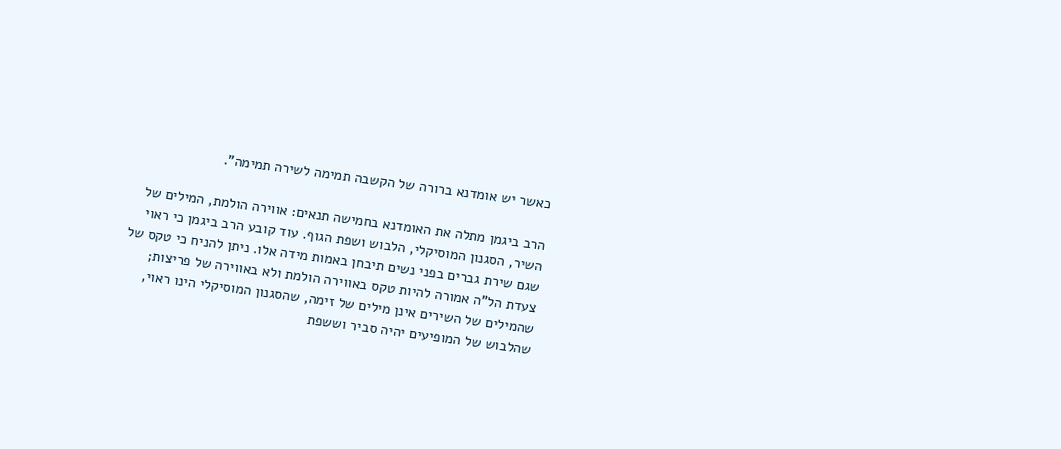כאשר יש אומדנא ברורה של הקשבה תמימה לשירה תמימה".

הרב ביגמן מתלה את האומדנא בחמישה תנאים: אווירה הולמת, המילים של השיר, הסגנון המוסיקלי, הלבוש ושפת הגוף. עוד קובע הרב ביגמן כי ראוי שגם שירת גברים בפני נשים תיבחן באמות מידה אלו. ניתן להניח כי טקס של צעדת הל"ה אמורה להיות טקס באווירה הולמת ולא באווירה של פריצות; שהמילים של השירים אינן מילים של זימה, שהסגנון המוסיקלי הינו ראוי, שהלבוש של המופיעים יהיה סביר וששפת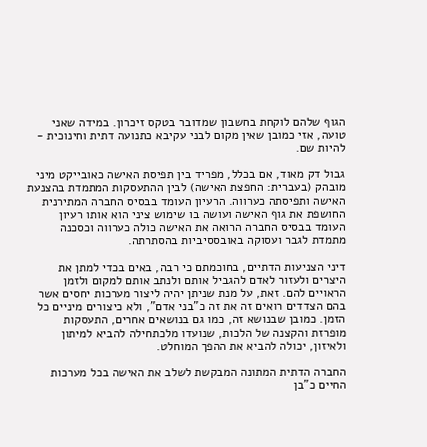הגוף שלהם לוקחת בחשבון שמדובר בטקס זיכרון. במידה שאני טועה, אזי כמובן שאין מקום לבני עקיבא כתנועה דתית וחינוכית - להיות שם.

גבול דק מאוד, אם בכלל, מפריד בין תפיסת האישה כאובייקט מיני מובהק (בעברית: החפצת האישה) לבין ההתעסקות המתמדת בהצנעת האישה ותפיסתה כערווה. הרעיון העומד בבסיס החברה המתירנית החושפת את גוף האישה ועושה בו שימוש ציני הוא אותו רעיון העומד בבסיס החברה הרואה את האישה כולה כערווה וכסכנה מתמדת לגבר ועסוקה באובססיביות בהסתרתה.

דיני הצניעות הדתיים, בחוכמתם כי רבה, באים בכדי למתן את היצרים ולעזור לאדם להגביל אותם ולנתב אותם למקום ולזמן הראויים להם. זאת, על מנת שניתן יהיה ליצור מערכות יחסים אשר בהם הצדדים רואים זה את זה כ"בני אדם", ולא כיצורים מיניים כל הזמן. כמובן שבנושא זה, כמו גם בנושאים אחרים, התעסקות מופרזת והקצנה של הלכות, שנועדו מלכתחילה להביא למיתון ולאיזון, יכולה להביא את ההפך המוחלט.

החברה הדתית המתונה המבקשת לשלב את האישה בכל מערכות החיים כ"בן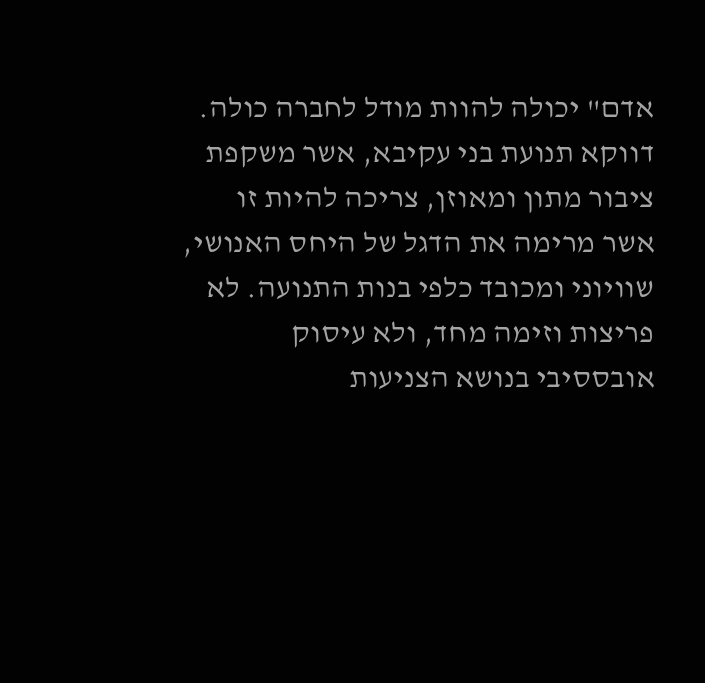אדם" יכולה להוות מודל לחברה כולה. דווקא תנועת בני עקיבא, אשר משקפת ציבור מתון ומאוזן, צריכה להיות זו אשר מרימה את הדגל של היחס האנושי, שוויוני ומכובד כלפי בנות התנועה. לא פריצות וזימה מחד, ולא עיסוק אובססיבי בנושא הצניעות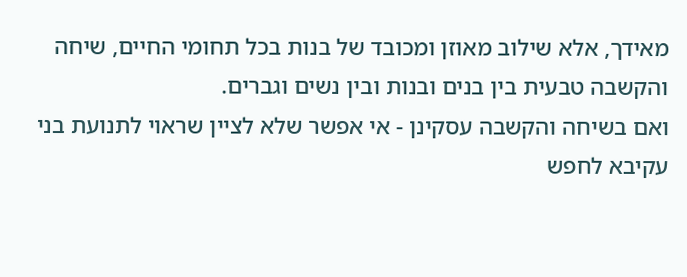מאידך, אלא שילוב מאוזן ומכובד של בנות בכל תחומי החיים, שיחה והקשבה טבעית בין בנים ובנות ובין נשים וגברים.
ואם בשיחה והקשבה עסקינן - אי אפשר שלא לציין שראוי לתנועת בני עקיבא לחפש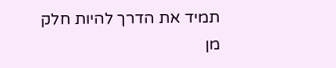תמיד את הדרך להיות חלק מן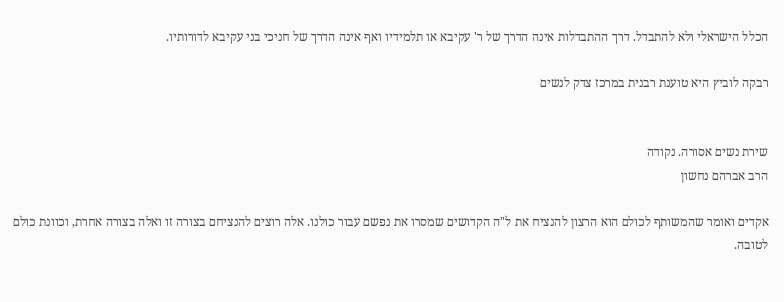הכלל הישראלי ולא להתבדל. דרך ההתבדלות אינה הדרך של ר' עקיבא או תלמידיו ואף אינה הדרך של חניכי בני עקיבא לדורותיו.

רבקה לוביץ היא טוענת רבנית במרכז צדק לנשים


שירת נשים אסורה. נקודה
הרב אברהם נחשון

אקדים ואומר שהמשותף לכולם הוא הרצון להנציח את ל"ה הקדושים שמסרו את נפשם עבור כולנו. אלה רוצים להנציחם בצורה זו ואלה בצורה אחרת, וכוונת כולם לטובה.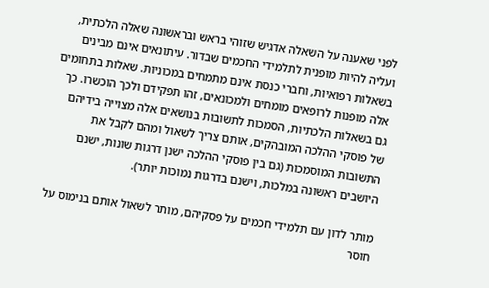לפני שאענה על השאלה אדגיש שזוהי בראש ובראשונה שאלה הלכתית, ועליה להיות מופנית לתלמידי החכמים שבדור. עיתונאים אינם מבינים בשאלות רפואיות, וחברי כנסת אינם מתמחים במכוניות. שאלות בתחומים אלה מופנות לרופאים מומחים ולמכונאים, זהו תפקידם ולכך הוכשרו. כך גם בשאלות הלכתיות, הסמכות לתשובות בנושאים אלה מצוייה בידיהם של פוסקי ההלכה המובהקים, אותם צריך לשאול ומהם לקבל את התשובות המוסמכות (גם בין פוסקי ההלכה ישנן דרגות שונות, ישנם היושבים ראשונה במלכות, וישנם בדרגות נמוכות יותר).

מותר לדון עם תלמידי חכמים על פסקיהם, מותר לשאול אותם בנימוס על חוסר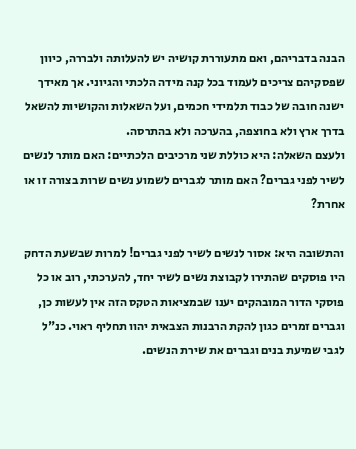הבנה בדבריהם, ואם מתעוררת קושיה יש להעלותה ולבררה, כיוון שפסקיהם צריכים לעמוד בכל קנה מידה הלכתי והגיוני. אך מאידך ישנה חובה של כבוד תלמידי חכמים, ועל השאלות והקושיות להשאל בדרך ארץ ולא בחוצפה, בהערכה ולא בהתרסה.
ולעצם השאלה: היא כוללת שני מרכיבים הלכתיים: האם מותר לנשים לשיר לפני גברים? האם מותר לגברים לשמוע נשים שרות בצורה זו או אחרת?

והתשובה היא: אסור לנשים לשיר לפני גברים! למרות שבשעת הדחק היו פוסקים שהתירו לקבוצת נשים לשיר יחד, להערכתי, רוב או כל פוסקי הדור המובהקים יענו שבמציאות הטקס הזה אין לעשות כן, וגברים זמרים כגון להקת הרבנות הצבאית יהוו תחליף ראוי. כנ"ל לגבי שמיעת בנים וגברים את שירת הנשים.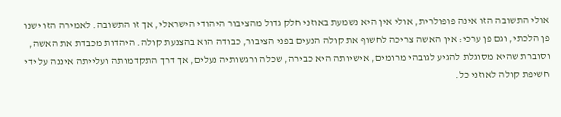אולי התשובה הזו אינה פופולרית, אולי אין היא נשמעת באוזני חלק גדול מהציבור היהודי הישראלי, אך זו התשובה. לאמירה הזו ישנו פן הלכתי, וגם פן ערכי: אין האשה צריכה לחשוף את קולה הנעים בפני הציבור, כבודה הוא בהצנעת קולה. היהדות מכבדת את האשה, וסוברת שהיא מסוגלת להגיע לגובהי מרומים, אישיותה היא כבירה, שכלה ורגשותיה נעלים, אך דרך התקדמותה ועלייתה איננה על ידי חשיפת קולה לאוזני כל.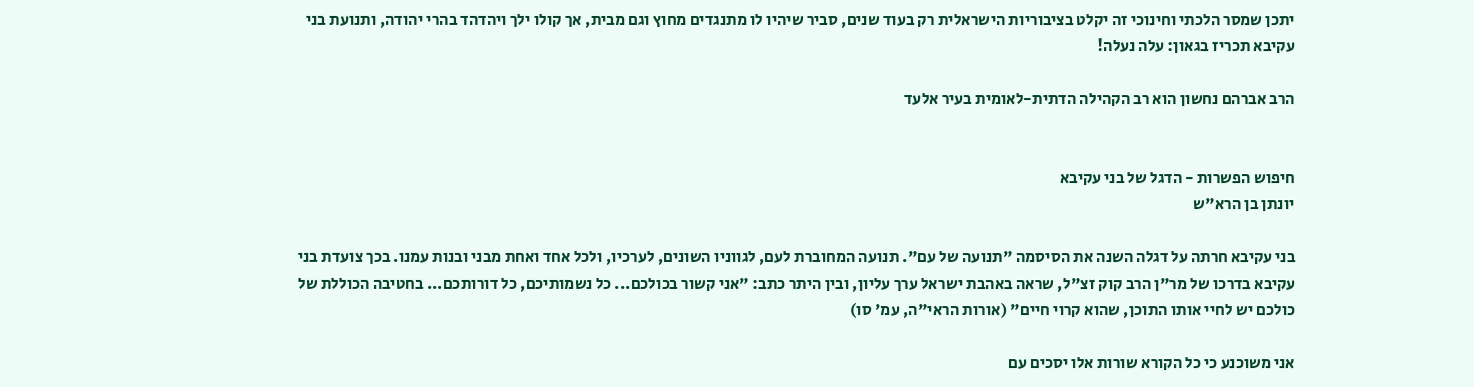יתכן שמסר הלכתי וחינוכי זה יקלט בציבוריות הישראלית רק בעוד שנים, סביר שיהיו לו מתנגדים מחוץ וגם מבית, אך קולו ילך ויהדהד בהרי יהודה, ותנועת בני עקיבא תכריז בגאון: עלה נעלה!

הרב אברהם נחשון הוא רב הקהילה הדתית-לאומית בעיר אלעד


חיפוש הפשרות - הדגל של בני עקיבא
יונתן בן הרא"ש

בני עקיבא חרתה על דגלה השנה את הסיסמה "תנועה של עם". תנועה המחוברת לעם, לגווניו השונים, לערכיו, ולכל אחד ואחת מבני ובנות עמנו. בכך צועדת בני עקיבא בדרכו של מר"ן הרב קוק זצ"ל, שראה באהבת ישראל ערך עליון, ובין היתר כתב: "אני קשור בכולכם... כל נשמותיכם, כל דורותכם... בחטיבה הכוללת של כולכם יש לחיי אותו התוכן, שהוא קרוי חיים" (אורות הראי"ה, עמ' סו)

אני משוכנע כי כל הקורא שורות אלו יסכים עם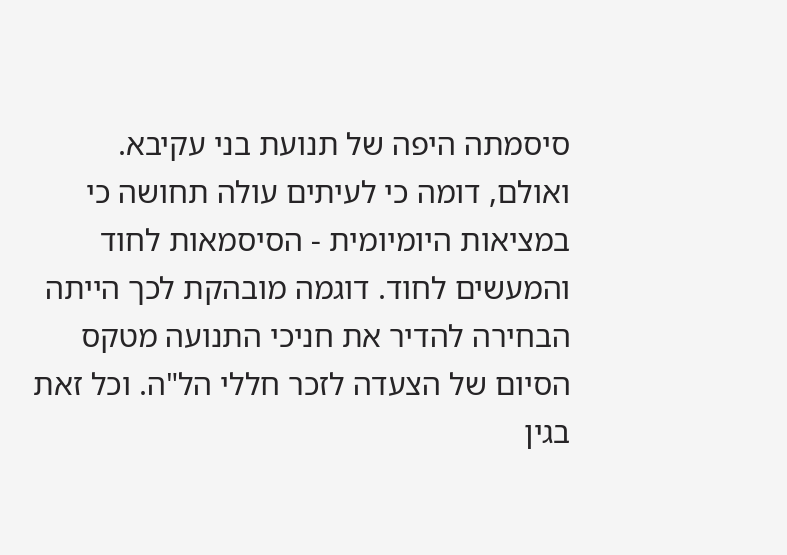סיסמתה היפה של תנועת בני עקיבא. ואולם, דומה כי לעיתים עולה תחושה כי במציאות היומיומית - הסיסמאות לחוד והמעשים לחוד. דוגמה מובהקת לכך הייתה הבחירה להדיר את חניכי התנועה מטקס הסיום של הצעדה לזכר חללי הל"ה. וכל זאת בגין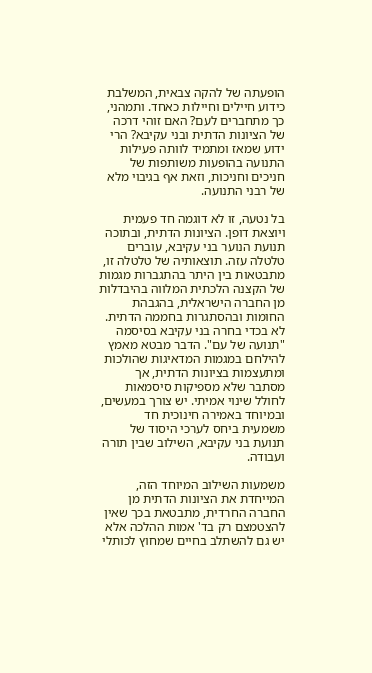הופעתה של להקה צבאית, המשלבת כידוע חיילים וחיילות כאחד. ותמהני, כך מתחברים לעם? האם זוהי דרכה של הציונות הדתית ובני עקיבא? הרי ידוע שמאז ומתמיד לוותה פעילות התנועה בהופעות משותפות של חניכים וחניכות, וזאת אף בגיבוי מלא של רבני התנועה.

בל נטעה, זו לא דוגמה חד פעמית ויוצאת דופן. הציונות הדתית, ובתוכה תנועת הנוער בני עקיבא, עוברים טלטלה עזה. תוצאותיה של טלטלה זו, מתבטאות בין היתר בהתגברות מגמות של הקצנה הלכתית המלווה בהיבדלות מן החברה הישראלית, בהגבהת החומות ובהסתגרות בחממה הדתית. לא בכדי בחרה בני עקיבא בסיסמה "תנועה של עם". הדבר מבטא מאמץ להילחם במגמות המדאיגות שהולכות ומתעצמות בציונות הדתית, אך מסתבר שלא מספיקות סיסמאות לחולל שינוי אמיתי. יש צורך במעשים, ובמיוחד באמירה חינוכית חד משמעית ביחס לערכי היסוד של תנועת בני עקיבא, השילוב שבין תורה ועבודה.

משמעות השילוב המיוחד הזה, המייחדת את הציונות הדתית מן החברה החרדית, מתבטאת בכך שאין להצטמצם רק בד' אמות ההלכה אלא יש גם להשתלב בחיים שמחוץ לכותלי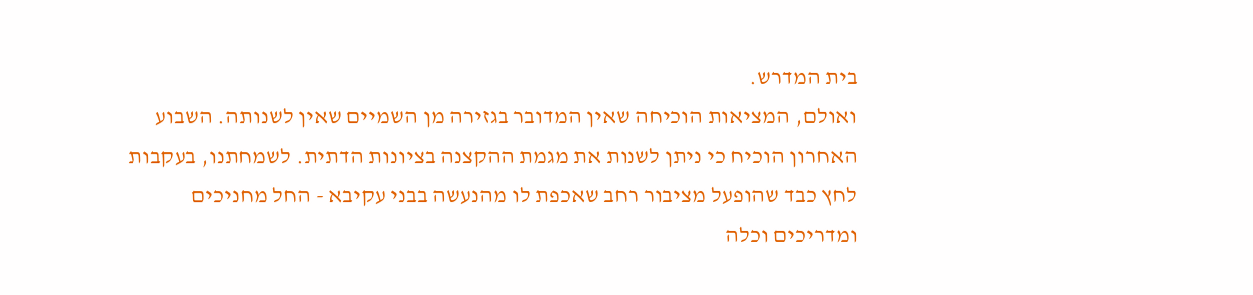בית המדרש.
ואולם, המציאות הוכיחה שאין המדובר בגזירה מן השמיים שאין לשנותה. השבוע האחרון הוכיח כי ניתן לשנות את מגמת ההקצנה בציונות הדתית. לשמחתנו, בעקבות לחץ כבד שהופעל מציבור רחב שאכפת לו מהנעשה בבני עקיבא - החל מחניכים ומדריכים וכלה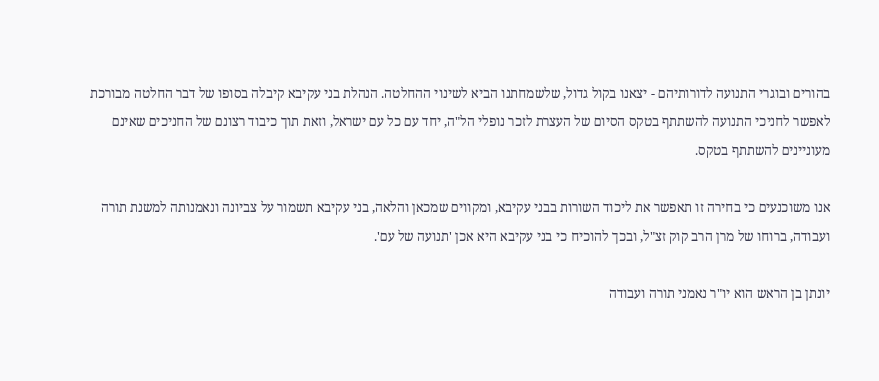בהורים ובוגרי התנועה לדורותיהם - יצאנו בקול גדול, שלשמחתנו הביא לשינוי ההחלטה. הנהלת בני עקיבא קיבלה בסופו של דבר החלטה מבורכת לאפשר לחניכי התנועה להשתתף בטקס הסיום של העצרת לזכר נופלי הל"ה, יחד עם כל עם ישראל, וזאת תוך כיבוד רצונם של החניכים שאינם מעוניינים להשתתף בטקס.

אנו משוכנעים כי בחירה זו תאפשר את ליכוד השורות בבני עקיבא, ומקווים שמכאן והלאה, בני עקיבא תשמור על צביונה ונאמנותה למשנת תורה ועבודה, ברוחו של מרן הרב קוק זצ"ל, ובכך להוכיח כי בני עקיבא היא אכן 'תנועה של עם'.

יונתן בן הראש הוא יו"ר נאמני תורה ועבודה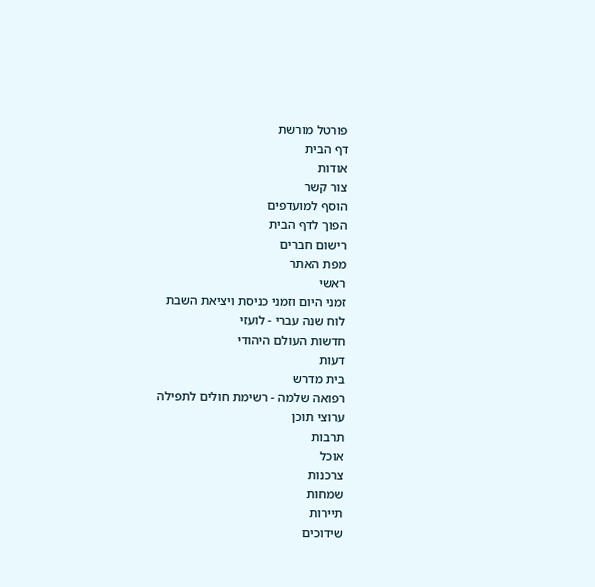פורטל מורשת
דף הבית
אודות
צור קשר
הוסף למועדפים
הפוך לדף הבית
רישום חברים
מפת האתר
ראשי
זמני היום וזמני כניסת ויציאת השבת
לוח שנה עברי - לועזי
חדשות העולם היהודי
דעות
בית מדרש
רפואה שלמה - רשימת חולים לתפילה
ערוצי תוכן
תרבות
אוכל
צרכנות
שמחות
תיירות
שידוכים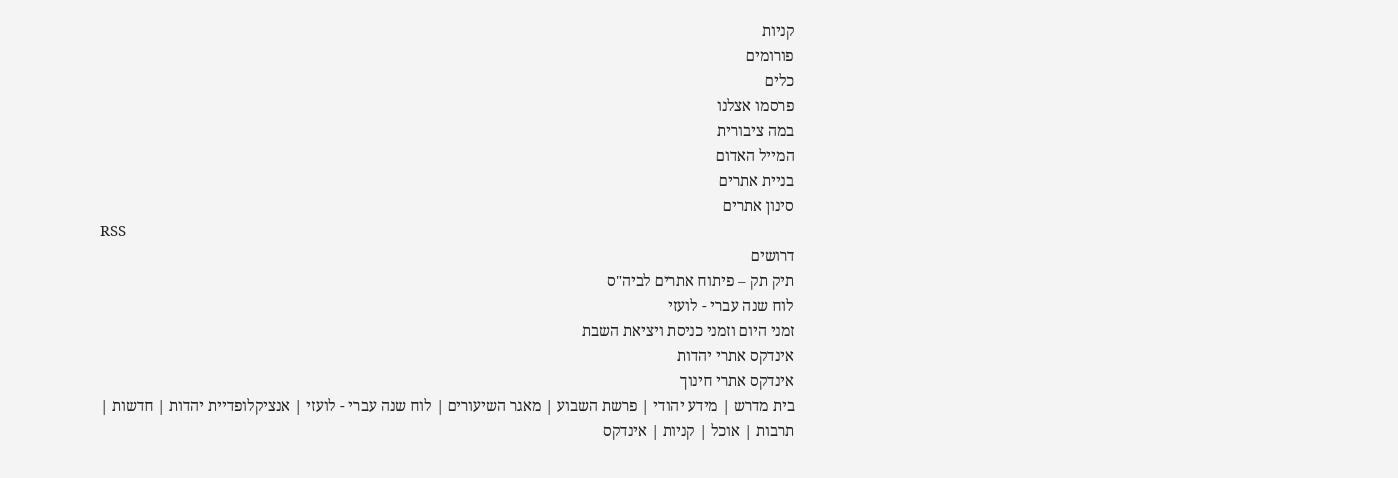קניות
פורומים
כלים
פרסמו אצלנו
במה ציבורית
המייל האדום
בניית אתרים
סינון אתרים
RSS
דרושים
תיק תק – פיתוח אתרים לביה"ס
לוח שנה עברי - לועזי
זמני היום וזמני כניסת ויציאת השבת
אינדקס אתרי יהדות
אינדקס אתרי חינוך
בית מדרש | מידע יהודי | פרשת השבוע | מאגר השיעורים | לוח שנה עברי - לועזי | אנציקלופדיית יהדות | חדשות | תרבות | אוכל | קניות | אינדקס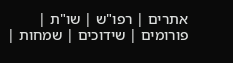אתרים | רפו"ש | שו"ת | פורומים | שידוכים | שמחות |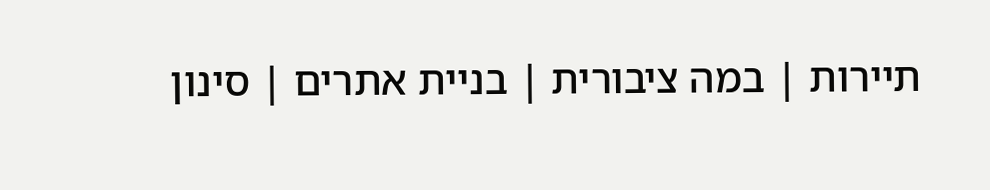תיירות | במה ציבורית | בניית אתרים | סינון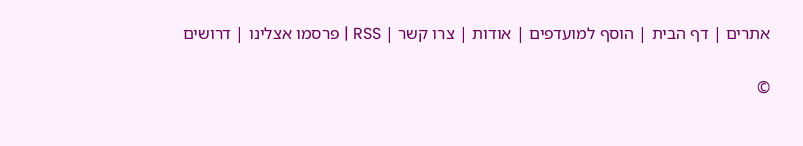אתרים | דף הבית | הוסף למועדפים | אודות | צרו קשר | RSS | פרסמו אצלינו | דרושים

©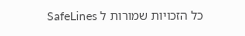כל הזכויות שמורות ל SafeLines